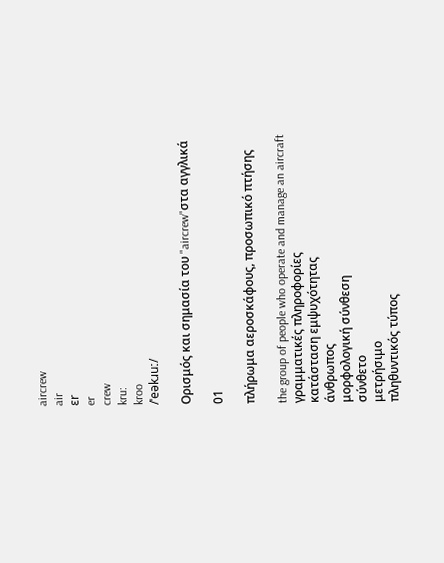aircrew
air
ɛr
er
crew
kru:
kroo
/ˈeəkɹuː/

Ορισμός και σημασία του "aircrew"στα αγγλικά

01

πλήρωμα αεροσκάφους, προσωπικό πτήσης

the group of people who operate and manage an aircraft
γραμματικές πληροφορίες
κατάσταση εμψυχότητας
άνθρωπος
μορφολογική σύνθεση
σύνθετο
μετρήσιμο
πληθυντικός τύπος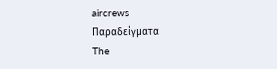aircrews
Παραδείγματα
The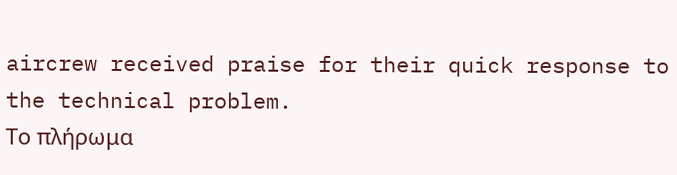aircrew received praise for their quick response to the technical problem.
Το πλήρωμα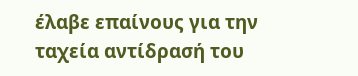έλαβε επαίνους για την ταχεία αντίδρασή του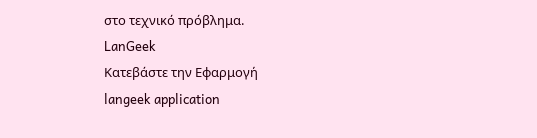στο τεχνικό πρόβλημα.
LanGeek
Κατεβάστε την Εφαρμογή
langeek application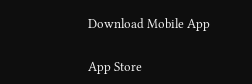Download Mobile App

App Store